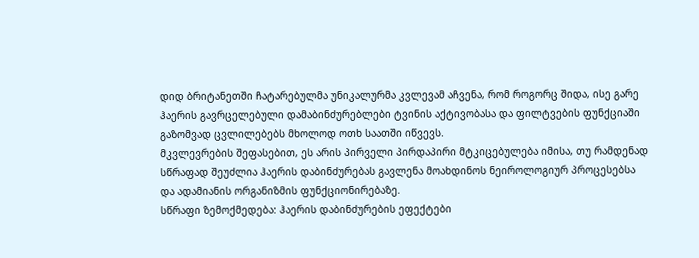დიდ ბრიტანეთში ჩატარებულმა უნიკალურმა კვლევამ აჩვენა, რომ როგორც შიდა, ისე გარე ჰაერის გავრცელებული დამაბინძურებლები ტვინის აქტივობასა და ფილტვების ფუნქციაში გაზომვად ცვლილებებს მხოლოდ ოთხ საათში იწვევს.
მკვლევრების შეფასებით, ეს არის პირველი პირდაპირი მტკიცებულება იმისა, თუ რამდენად სწრაფად შეუძლია ჰაერის დაბინძურებას გავლენა მოახდინოს ნეიროლოგიურ პროცესებსა და ადამიანის ორგანიზმის ფუნქციონირებაზე.
სწრაფი ზემოქმედება: ჰაერის დაბინძურების ეფექტები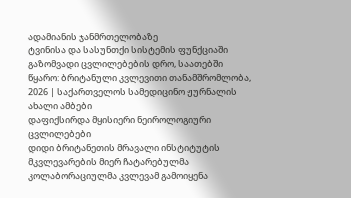ადამიანის ჯანმრთელობაზე
ტვინისა და სასუნთქი სისტემის ფუნქციაში გაზომვადი ცვლილებების დრო, საათებში
წყარო: ბრიტანული კვლევითი თანამშრომლობა, 2026 | საქართველოს სამედიცინო ჟურნალის ახალი ამბები
დაფიქსირდა მყისიერი ნეიროლოგიური ცვლილებები
დიდი ბრიტანეთის მრავალი ინსტიტუტის მკვლევარების მიერ ჩატარებულმა კოლაბორაციულმა კვლევამ გამოიყენა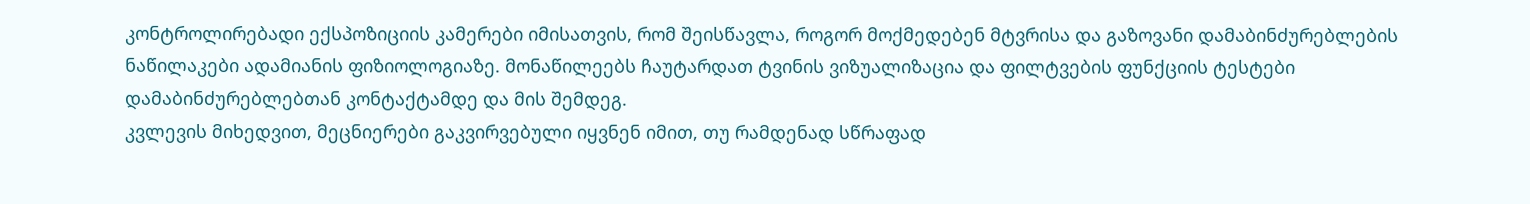კონტროლირებადი ექსპოზიციის კამერები იმისათვის, რომ შეისწავლა, როგორ მოქმედებენ მტვრისა და გაზოვანი დამაბინძურებლების ნაწილაკები ადამიანის ფიზიოლოგიაზე. მონაწილეებს ჩაუტარდათ ტვინის ვიზუალიზაცია და ფილტვების ფუნქციის ტესტები დამაბინძურებლებთან კონტაქტამდე და მის შემდეგ.
კვლევის მიხედვით, მეცნიერები გაკვირვებული იყვნენ იმით, თუ რამდენად სწრაფად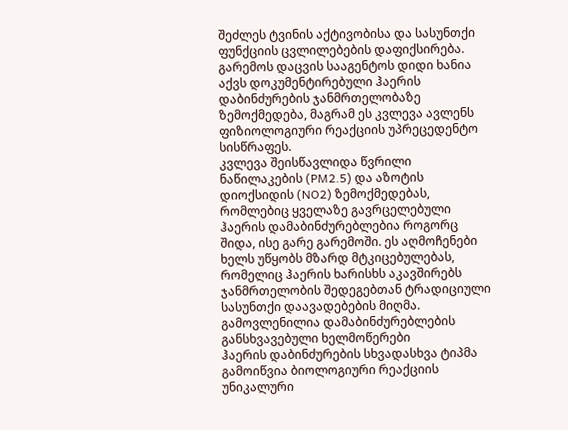შეძლეს ტვინის აქტივობისა და სასუნთქი ფუნქციის ცვლილებების დაფიქსირება. გარემოს დაცვის სააგენტოს დიდი ხანია აქვს დოკუმენტირებული ჰაერის დაბინძურების ჯანმრთელობაზე ზემოქმედება, მაგრამ ეს კვლევა ავლენს ფიზიოლოგიური რეაქციის უპრეცედენტო სისწრაფეს.
კვლევა შეისწავლიდა წვრილი ნაწილაკების (PM2.5) და აზოტის დიოქსიდის (NO2) ზემოქმედებას, რომლებიც ყველაზე გავრცელებული ჰაერის დამაბინძურებლებია როგორც შიდა, ისე გარე გარემოში. ეს აღმოჩენები ხელს უწყობს მზარდ მტკიცებულებას, რომელიც ჰაერის ხარისხს აკავშირებს ჯანმრთელობის შედეგებთან ტრადიციული სასუნთქი დაავადებების მიღმა.
გამოვლენილია დამაბინძურებლების განსხვავებული ხელმოწერები
ჰაერის დაბინძურების სხვადასხვა ტიპმა გამოიწვია ბიოლოგიური რეაქციის უნიკალური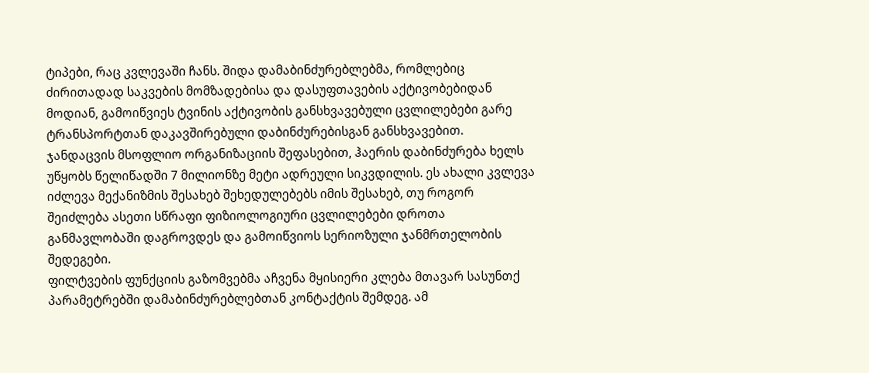ტიპები, რაც კვლევაში ჩანს. შიდა დამაბინძურებლებმა, რომლებიც ძირითადად საკვების მომზადებისა და დასუფთავების აქტივობებიდან მოდიან, გამოიწვიეს ტვინის აქტივობის განსხვავებული ცვლილებები გარე ტრანსპორტთან დაკავშირებული დაბინძურებისგან განსხვავებით.
ჯანდაცვის მსოფლიო ორგანიზაციის შეფასებით, ჰაერის დაბინძურება ხელს უწყობს წელიწადში 7 მილიონზე მეტი ადრეული სიკვდილის. ეს ახალი კვლევა იძლევა მექანიზმის შესახებ შეხედულებებს იმის შესახებ, თუ როგორ შეიძლება ასეთი სწრაფი ფიზიოლოგიური ცვლილებები დროთა განმავლობაში დაგროვდეს და გამოიწვიოს სერიოზული ჯანმრთელობის შედეგები.
ფილტვების ფუნქციის გაზომვებმა აჩვენა მყისიერი კლება მთავარ სასუნთქ პარამეტრებში დამაბინძურებლებთან კონტაქტის შემდეგ. ამ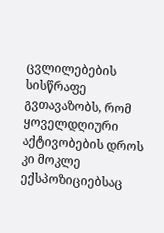ცვლილებების სისწრაფე გვთავაზობს, რომ ყოველდღიური აქტივობების დროს კი მოკლე ექსპოზიციებსაც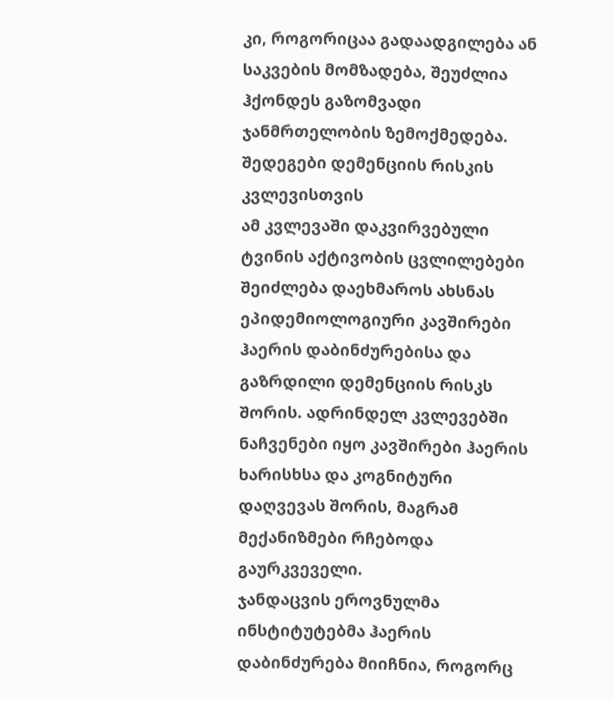კი, როგორიცაა გადაადგილება ან საკვების მომზადება, შეუძლია ჰქონდეს გაზომვადი ჯანმრთელობის ზემოქმედება.
შედეგები დემენციის რისკის კვლევისთვის
ამ კვლევაში დაკვირვებული ტვინის აქტივობის ცვლილებები შეიძლება დაეხმაროს ახსნას ეპიდემიოლოგიური კავშირები ჰაერის დაბინძურებისა და გაზრდილი დემენციის რისკს შორის. ადრინდელ კვლევებში ნაჩვენები იყო კავშირები ჰაერის ხარისხსა და კოგნიტური დაღვევას შორის, მაგრამ მექანიზმები რჩებოდა გაურკვეველი.
ჯანდაცვის ეროვნულმა ინსტიტუტებმა ჰაერის დაბინძურება მიიჩნია, როგორც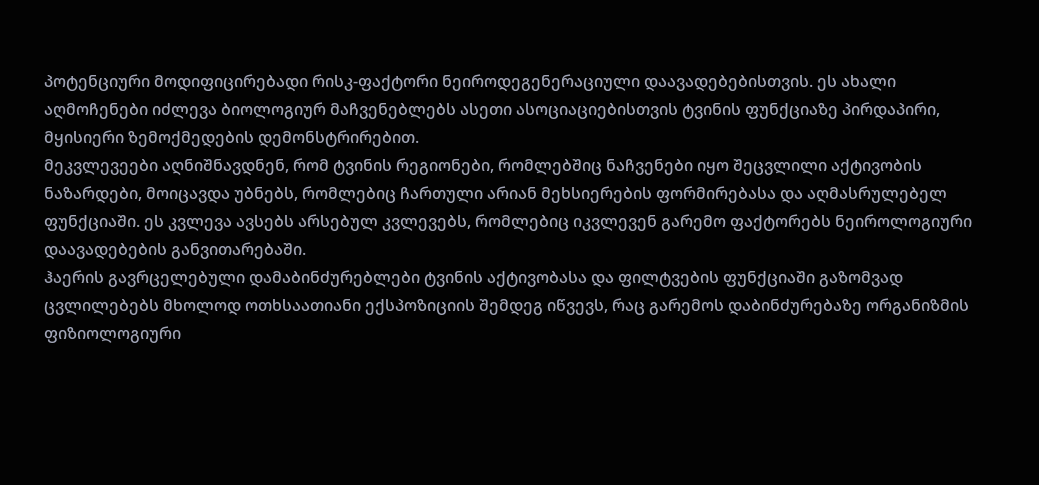პოტენციური მოდიფიცირებადი რისკ-ფაქტორი ნეიროდეგენერაციული დაავადებებისთვის. ეს ახალი აღმოჩენები იძლევა ბიოლოგიურ მაჩვენებლებს ასეთი ასოციაციებისთვის ტვინის ფუნქციაზე პირდაპირი, მყისიერი ზემოქმედების დემონსტრირებით.
მეკვლევეები აღნიშნავდნენ, რომ ტვინის რეგიონები, რომლებშიც ნაჩვენები იყო შეცვლილი აქტივობის ნაზარდები, მოიცავდა უბნებს, რომლებიც ჩართული არიან მეხსიერების ფორმირებასა და აღმასრულებელ ფუნქციაში. ეს კვლევა ავსებს არსებულ კვლევებს, რომლებიც იკვლევენ გარემო ფაქტორებს ნეიროლოგიური დაავადებების განვითარებაში.
ჰაერის გავრცელებული დამაბინძურებლები ტვინის აქტივობასა და ფილტვების ფუნქციაში გაზომვად ცვლილებებს მხოლოდ ოთხსაათიანი ექსპოზიციის შემდეგ იწვევს, რაც გარემოს დაბინძურებაზე ორგანიზმის ფიზიოლოგიური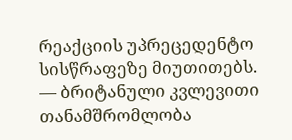რეაქციის უპრეცედენტო სისწრაფეზე მიუთითებს.
— ბრიტანული კვლევითი თანამშრომლობა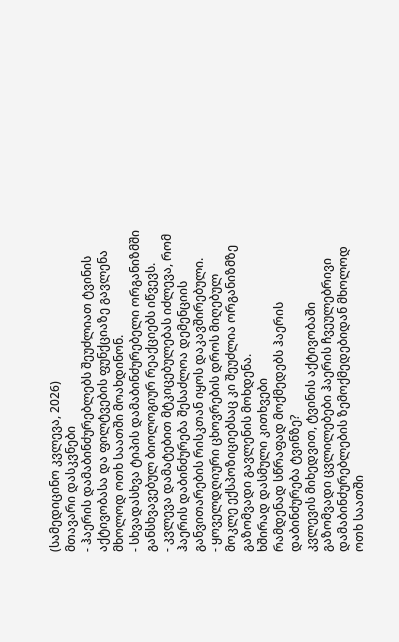(სამედიცინო კვლევა, 2026)
მთავარი დასკვნები
- ჰაერის დამაბინძურებლებს შეუძლიათ ტვინის აქტივობასა და ფილტვების ფუნქციაზე გავლენა მხოლოდ ოთხ საათში მოახდინონ.
- სხვადასხვა ტიპის დამაბინძურებელი ორგანიზმში განსხვავებულ ბიოლოგიურ რეაქციებს იწვევს.
- კვლევა დამატებით მტკიცებულებას იძლევა, რომ ჰაერის დაბინძურება შესაძლოა დემენციის განვითარების რისკთან იყოს დაკავშირებული.
- ყოველდღიური ცხოვრების დროს მიღებულ მოკლე ექსპოზიციებსაც კი შეუძლია ორგანიზმზე გაზომვადი გავლენის მოხდენა.
ხშირად დასმული კითხვები
რამდენად სწრაფად მოქმედებს ჰაერის დაბინძურება ტვინზე?
კვლევის მიხედვით, ტვინის აქტივობაში გაზომვადი ცვლილებები ჰაერის ჩვეულებრივი დამაბინძურებლების ზემოქმედებიდან მხოლოდ ოთხ საათში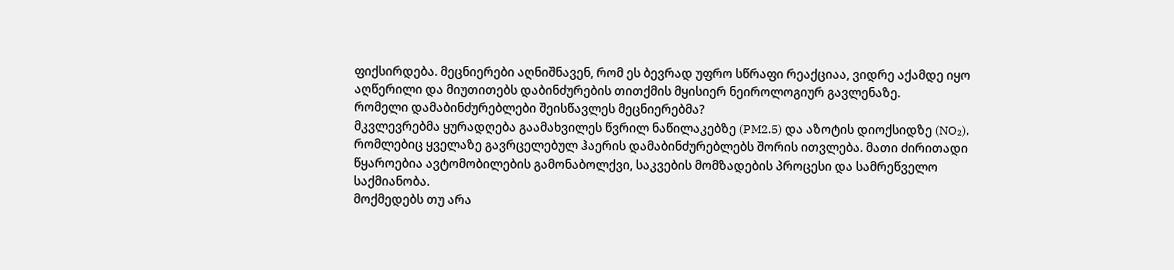ფიქსირდება. მეცნიერები აღნიშნავენ, რომ ეს ბევრად უფრო სწრაფი რეაქციაა, ვიდრე აქამდე იყო აღწერილი და მიუთითებს დაბინძურების თითქმის მყისიერ ნეიროლოგიურ გავლენაზე.
რომელი დამაბინძურებლები შეისწავლეს მეცნიერებმა?
მკვლევრებმა ყურადღება გაამახვილეს წვრილ ნაწილაკებზე (PM2.5) და აზოტის დიოქსიდზე (NO₂), რომლებიც ყველაზე გავრცელებულ ჰაერის დამაბინძურებლებს შორის ითვლება. მათი ძირითადი წყაროებია ავტომობილების გამონაბოლქვი, საკვების მომზადების პროცესი და სამრეწველო საქმიანობა.
მოქმედებს თუ არა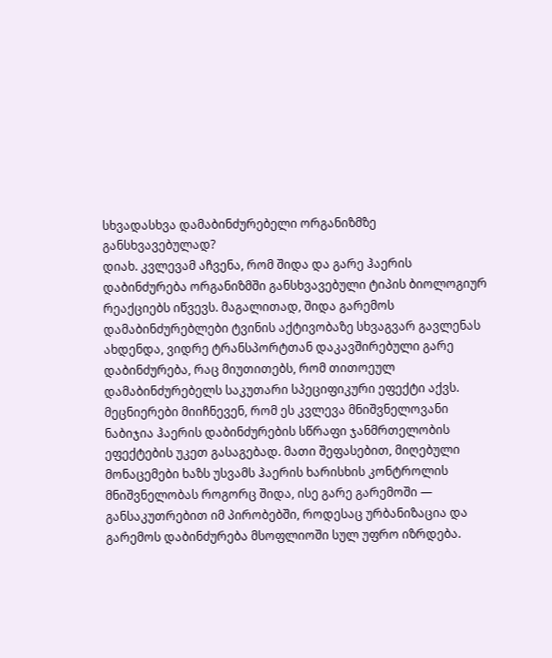სხვადასხვა დამაბინძურებელი ორგანიზმზე განსხვავებულად?
დიახ. კვლევამ აჩვენა, რომ შიდა და გარე ჰაერის დაბინძურება ორგანიზმში განსხვავებული ტიპის ბიოლოგიურ რეაქციებს იწვევს. მაგალითად, შიდა გარემოს დამაბინძურებლები ტვინის აქტივობაზე სხვაგვარ გავლენას ახდენდა, ვიდრე ტრანსპორტთან დაკავშირებული გარე დაბინძურება, რაც მიუთითებს, რომ თითოეულ დამაბინძურებელს საკუთარი სპეციფიკური ეფექტი აქვს.
მეცნიერები მიიჩნევენ, რომ ეს კვლევა მნიშვნელოვანი ნაბიჯია ჰაერის დაბინძურების სწრაფი ჯანმრთელობის ეფექტების უკეთ გასაგებად. მათი შეფასებით, მიღებული მონაცემები ხაზს უსვამს ჰაერის ხარისხის კონტროლის მნიშვნელობას როგორც შიდა, ისე გარე გარემოში — განსაკუთრებით იმ პირობებში, როდესაც ურბანიზაცია და გარემოს დაბინძურება მსოფლიოში სულ უფრო იზრდება.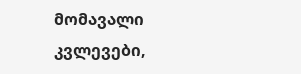მომავალი კვლევები,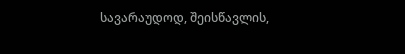სავარაუდოდ, შეისწავლის,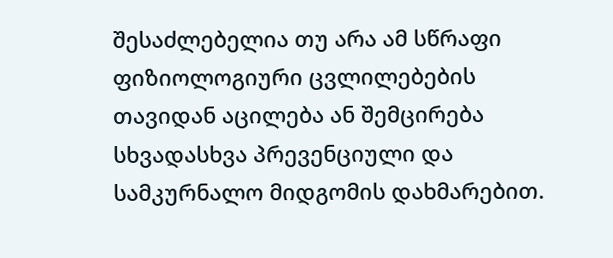შესაძლებელია თუ არა ამ სწრაფი ფიზიოლოგიური ცვლილებების თავიდან აცილება ან შემცირება სხვადასხვა პრევენციული და სამკურნალო მიდგომის დახმარებით.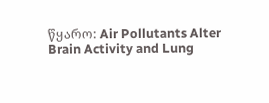წყარო: Air Pollutants Alter Brain Activity and Lung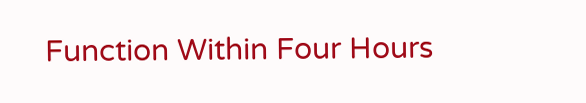Function Within Four Hours